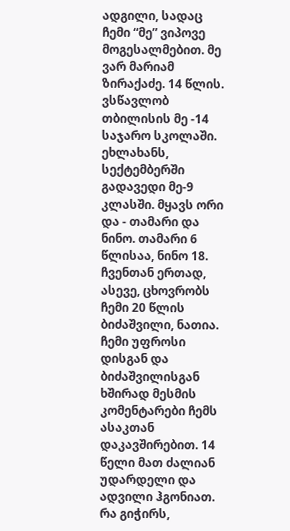ადგილი, სადაც ჩემი “მე” ვიპოვე
მოგესალმებით. მე ვარ მარიამ ზირაქაძე. 14 წლის. ვსწავლობ თბილისის მე -14 საჯარო სკოლაში. ეხლახანს, სექტემბერში გადავედი მე-9 კლასში. მყავს ორი და - თამარი და ნინო. თამარი 6 წლისაა, ნინო 18. ჩვენთან ერთად, ასევე, ცხოვრობს ჩემი 20 წლის ბიძაშვილი, ნათია.
ჩემი უფროსი დისგან და ბიძაშვილისგან ხშირად მესმის კომენტარები ჩემს ასაკთან დაკავშირებით. 14 წელი მათ ძალიან უდარდელი და ადვილი ჰგონიათ. რა გიჭირს,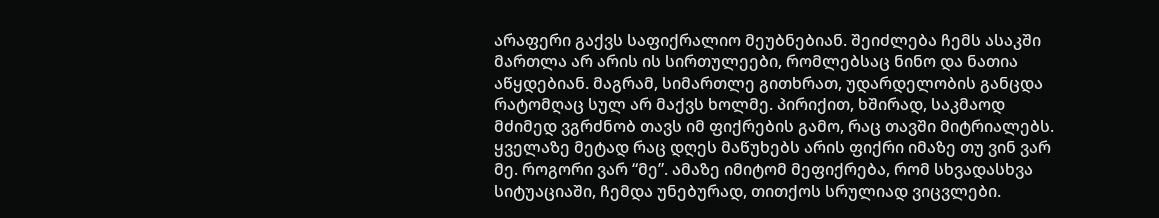არაფერი გაქვს საფიქრალიო მეუბნებიან. შეიძლება ჩემს ასაკში მართლა არ არის ის სირთულეები, რომლებსაც ნინო და ნათია აწყდებიან. მაგრამ, სიმართლე გითხრათ, უდარდელობის განცდა რატომღაც სულ არ მაქვს ხოლმე. პირიქით, ხშირად, საკმაოდ მძიმედ ვგრძნობ თავს იმ ფიქრების გამო, რაც თავში მიტრიალებს.
ყველაზე მეტად რაც დღეს მაწუხებს არის ფიქრი იმაზე თუ ვინ ვარ მე. როგორი ვარ “მე”. ამაზე იმიტომ მეფიქრება, რომ სხვადასხვა სიტუაციაში, ჩემდა უნებურად, თითქოს სრულიად ვიცვლები.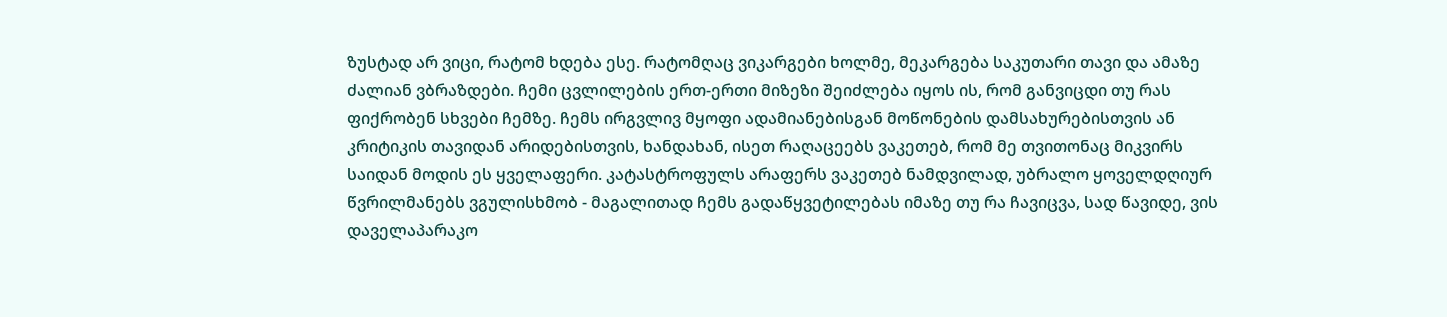ზუსტად არ ვიცი, რატომ ხდება ესე. რატომღაც ვიკარგები ხოლმე, მეკარგება საკუთარი თავი და ამაზე ძალიან ვბრაზდები. ჩემი ცვლილების ერთ-ერთი მიზეზი შეიძლება იყოს ის, რომ განვიცდი თუ რას ფიქრობენ სხვები ჩემზე. ჩემს ირგვლივ მყოფი ადამიანებისგან მოწონების დამსახურებისთვის ან კრიტიკის თავიდან არიდებისთვის, ხანდახან, ისეთ რაღაცეებს ვაკეთებ, რომ მე თვითონაც მიკვირს საიდან მოდის ეს ყველაფერი. კატასტროფულს არაფერს ვაკეთებ ნამდვილად, უბრალო ყოველდღიურ წვრილმანებს ვგულისხმობ - მაგალითად ჩემს გადაწყვეტილებას იმაზე თუ რა ჩავიცვა, სად წავიდე, ვის დაველაპარაკო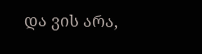და ვის არა,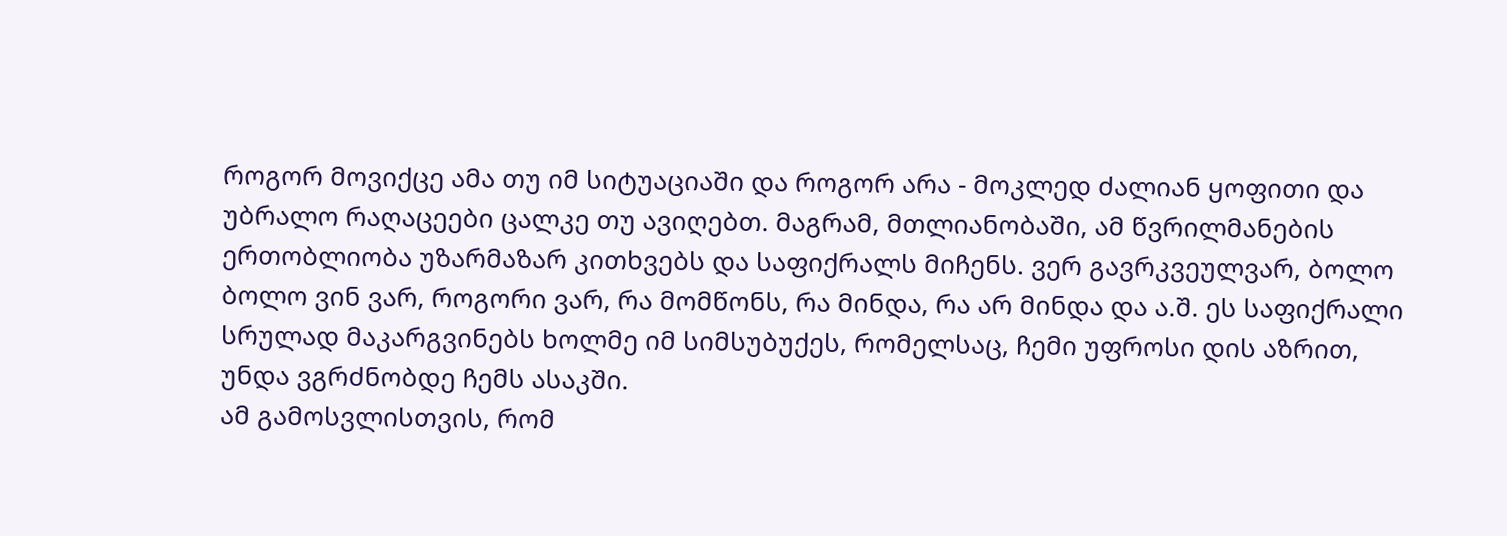როგორ მოვიქცე ამა თუ იმ სიტუაციაში და როგორ არა - მოკლედ ძალიან ყოფითი და უბრალო რაღაცეები ცალკე თუ ავიღებთ. მაგრამ, მთლიანობაში, ამ წვრილმანების ერთობლიობა უზარმაზარ კითხვებს და საფიქრალს მიჩენს. ვერ გავრკვეულვარ, ბოლო ბოლო ვინ ვარ, როგორი ვარ, რა მომწონს, რა მინდა, რა არ მინდა და ა.შ. ეს საფიქრალი სრულად მაკარგვინებს ხოლმე იმ სიმსუბუქეს, რომელსაც, ჩემი უფროსი დის აზრით, უნდა ვგრძნობდე ჩემს ასაკში.
ამ გამოსვლისთვის, რომ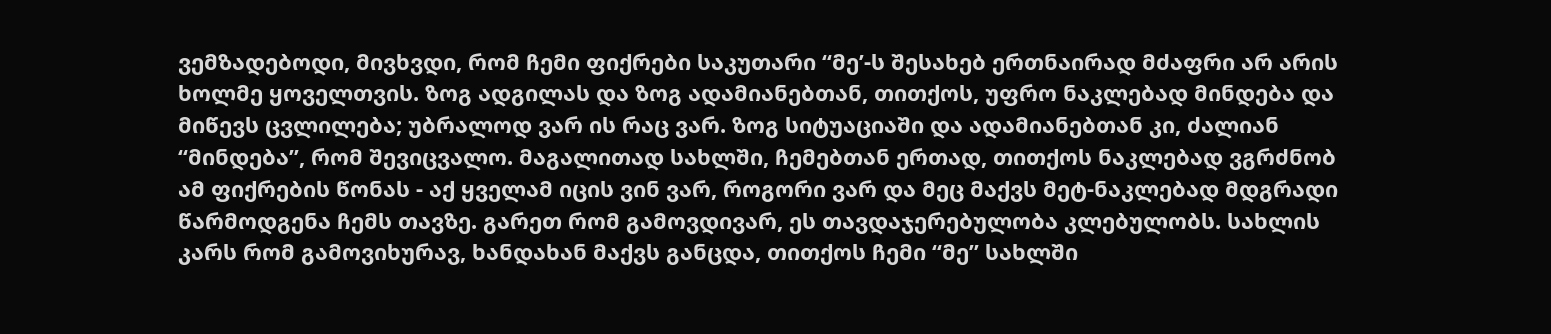ვემზადებოდი, მივხვდი, რომ ჩემი ფიქრები საკუთარი “მე’-ს შესახებ ერთნაირად მძაფრი არ არის ხოლმე ყოველთვის. ზოგ ადგილას და ზოგ ადამიანებთან, თითქოს, უფრო ნაკლებად მინდება და მიწევს ცვლილება; უბრალოდ ვარ ის რაც ვარ. ზოგ სიტუაციაში და ადამიანებთან კი, ძალიან “მინდება”, რომ შევიცვალო. მაგალითად სახლში, ჩემებთან ერთად, თითქოს ნაკლებად ვგრძნობ ამ ფიქრების წონას - აქ ყველამ იცის ვინ ვარ, როგორი ვარ და მეც მაქვს მეტ-ნაკლებად მდგრადი წარმოდგენა ჩემს თავზე. გარეთ რომ გამოვდივარ, ეს თავდაჯერებულობა კლებულობს. სახლის კარს რომ გამოვიხურავ, ხანდახან მაქვს განცდა, თითქოს ჩემი “მე” სახლში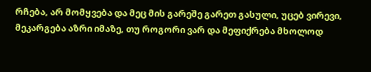რჩება, არ მომყვება და მეც მის გარეშე გარეთ გასული, უცებ ვირევი, მეკარგება აზრი იმაზე, თუ როგორი ვარ და მეფიქრება მხოლოდ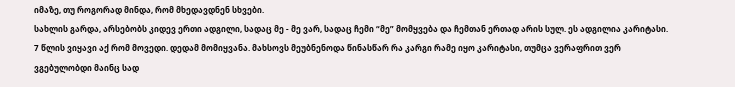იმაზე, თუ როგორად მინდა, რომ მხედავდნენ სხვები.
სახლის გარდა, არსებობს კიდევ ერთი ადგილი, სადაც მე - მე ვარ, სადაც ჩემი “მე” მომყვება და ჩემთან ერთად არის სულ. ეს ადგილია კარიტასი. 7 წლის ვიყავი აქ რომ მოვედი. დედამ მომიყვანა. მახსოვს მეუბნენოდა წინასწარ რა კარგი რამე იყო კარიტასი, თუმცა ვერაფრით ვერ ვგებულობდი მაინც სად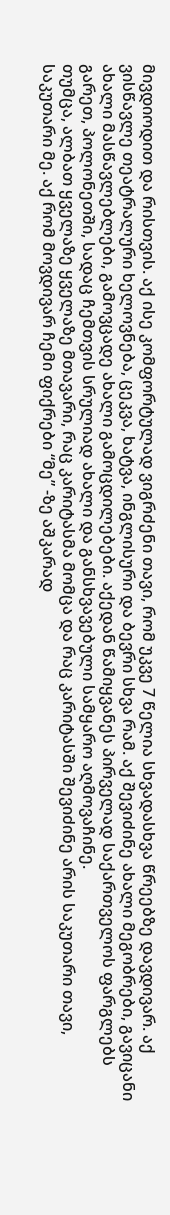მივდიოდით და რისთვის. აქ ისე კომფორტულად ვიგრძენი თავი, რომ უკვე 7 წელია სხვადასხვა წრეებზე დავდივარ. აქ ვისწავლე თეატრალური ხელოვნება, ცეკვა, ხატვა, ინგლისური და ბევრი სხვა რამ. აქ შევიძინე ახალი მეგობრები, გავიცანი ახალი მასწავლებლები, გამოვცადე ახალი გამოცდილებები. აქედან წამიყვანეს პირველად საქართველოს ფარგლებს გარეთ, პოლონეთში, სადაც ჩემთვის სრულიად ახალი და განსხვავებული სამყარო აღმოვაჩინე.
თუმცა, ალბათ ყველაზე ყველაზე მთავარი, რაც კარიტასმა მომცა და რაც კარიტასში შევიძინე არის საკუთარი თავი, საკუთარი მე. აქ რომ მოვდივარ ჩემი ფიქრები “მე” -ზე აშკარად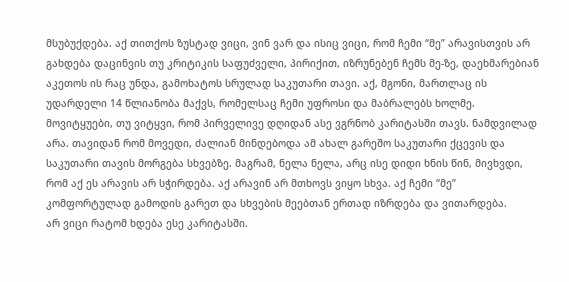მსუბუქდება. აქ თითქოს ზუსტად ვიცი, ვინ ვარ და ისიც ვიცი, რომ ჩემი “მე” არავისთვის არ გახდება დაცინვის თუ კრიტიკის საფუძველი, პირიქით, იზრუნებენ ჩემს მე-ზე, დაეხმარებიან აკეთოს ის რაც უნდა, გამოხატოს სრულად საკუთარი თავი. აქ, მგონი, მართლაც ის უდარდელი 14 წლიანობა მაქვს, რომელსაც ჩემი უფროსი და მაბრალებს ხოლმე.
მოვიტყუები, თუ ვიტყვი, რომ პირველივე დღიდან ასე ვგრნობ კარიტასში თავს. ნამდვილად არა. თავიდან რომ მოვედი, ძალიან მინდებოდა ამ ახალ გარეშო საკუთარი ქცევის და საკუთარი თავის მორგება სხვებზე. მაგრამ, ნელა ნელა, არც ისე დიდი ხნის წინ, მივხვდი, რომ აქ ეს არავის არ სჭირდება. აქ არავინ არ მთხოვს ვიყო სხვა. აქ ჩემი “მე” კომფორტულად გამოდის გარეთ და სხვების მეებთან ერთად იზრდება და ვითარდება.
არ ვიცი რატომ ხდება ესე კარიტასში.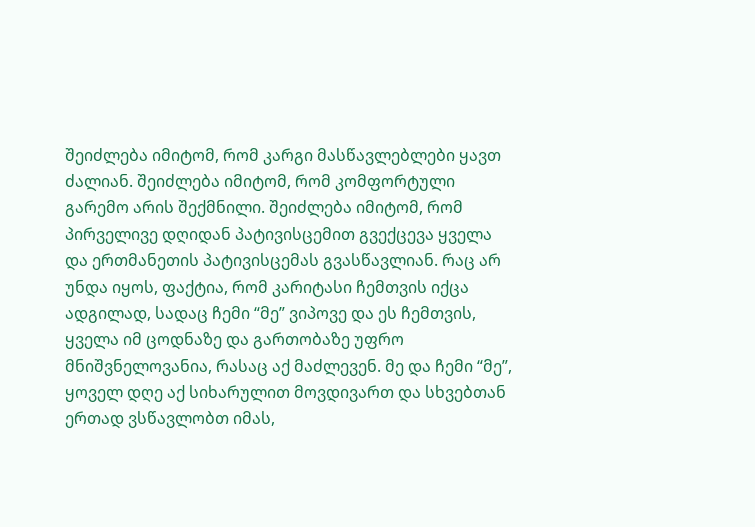შეიძლება იმიტომ, რომ კარგი მასწავლებლები ყავთ ძალიან. შეიძლება იმიტომ, რომ კომფორტული გარემო არის შექმნილი. შეიძლება იმიტომ, რომ პირველივე დღიდან პატივისცემით გვექცევა ყველა და ერთმანეთის პატივისცემას გვასწავლიან. რაც არ უნდა იყოს, ფაქტია, რომ კარიტასი ჩემთვის იქცა ადგილად, სადაც ჩემი “მე” ვიპოვე და ეს ჩემთვის, ყველა იმ ცოდნაზე და გართობაზე უფრო მნიშვნელოვანია, რასაც აქ მაძლევენ. მე და ჩემი “მე”, ყოველ დღე აქ სიხარულით მოვდივართ და სხვებთან ერთად ვსწავლობთ იმას,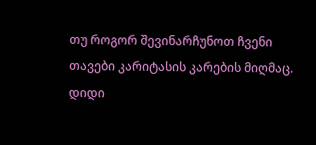თუ როგორ შევინარჩუნოთ ჩვენი თავები კარიტასის კარების მიღმაც.
დიდი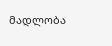მადლობა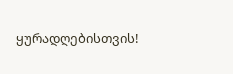ყურადღებისთვის!